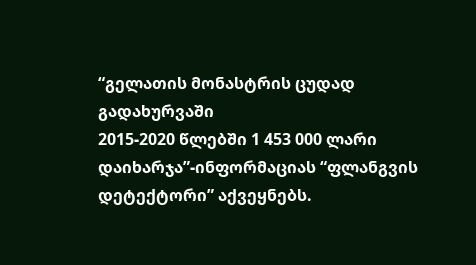“გელათის მონასტრის ცუდად გადახურვაში
2015-2020 წლებში 1 453 000 ლარი დაიხარჯა”-ინფორმაციას “ფლანგვის დეტექტორი” აქვეყნებს.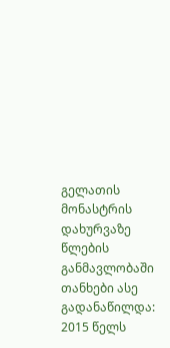გელათის მონასტრის დახურვაზე წლების განმავლობაში თანხები ასე გადანაწილდა:
2015 წელს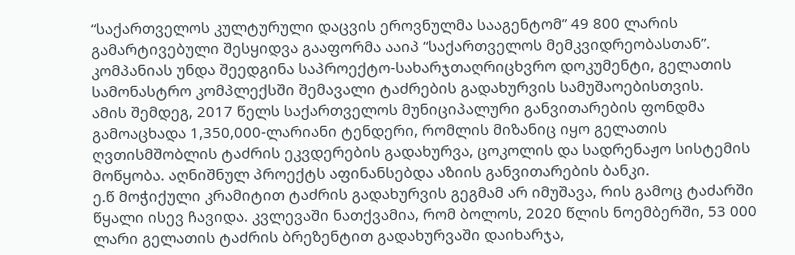“საქართველოს კულტურული დაცვის ეროვნულმა სააგენტომ” 49 800 ლარის გამარტივებული შესყიდვა გააფორმა ააიპ “საქართველოს მემკვიდრეობასთან”. კომპანიას უნდა შეედგინა საპროექტო-სახარჯთაღრიცხვრო დოკუმენტი, გელათის სამონასტრო კომპლექსში შემავალი ტაძრების გადახურვის სამუშაოებისთვის.
ამის შემდეგ, 2017 წელს საქართველოს მუნიციპალური განვითარების ფონდმა გამოაცხადა 1,350,000-ლარიანი ტენდერი, რომლის მიზანიც იყო გელათის ღვთისმშობლის ტაძრის ეკვდერების გადახურვა, ცოკოლის და სადრენაჟო სისტემის მოწყობა. აღნიშნულ პროექტს აფინანსებდა აზიის განვითარების ბანკი.
ე.წ მოჭიქული კრამიტით ტაძრის გადახურვის გეგმამ არ იმუშავა, რის გამოც ტაძარში წყალი ისევ ჩავიდა. კვლევაში ნათქვამია, რომ ბოლოს, 2020 წლის ნოემბერში, 53 000 ლარი გელათის ტაძრის ბრეზენტით გადახურვაში დაიხარჯა,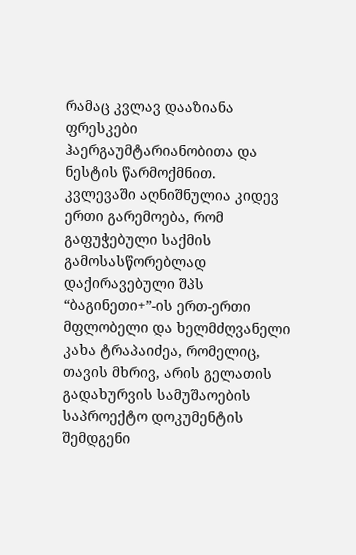რამაც კვლავ დააზიანა ფრესკები ჰაერგაუმტარიანობითა და ნესტის წარმოქმნით.
კვლევაში აღნიშნულია კიდევ ერთი გარემოება, რომ გაფუჭებული საქმის გამოსასწორებლად დაქირავებული შპს “ბაგინეთი+”-ის ერთ-ერთი მფლობელი და ხელმძღვანელი კახა ტრაპაიძეა, რომელიც, თავის მხრივ, არის გელათის გადახურვის სამუშაოების საპროექტო დოკუმენტის შემდგენი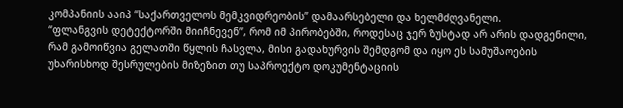კომპანიის ააიპ “საქართველოს მემკვიდრეობის” დამაარსებელი და ხელმძღვანელი.
“ფლანგვის დეტექტორში მიიჩნევენ”, რომ იმ პირობებში, როდესაც ჯერ ზუსტად არ არის დადგენილი, რამ გამოიწვია გელათში წყლის ჩასვლა, მისი გადახურვის შემდგომ და იყო ეს სამუშაოების უხარისხოდ შესრულების მიზეზით თუ საპროექტო დოკუმენტაციის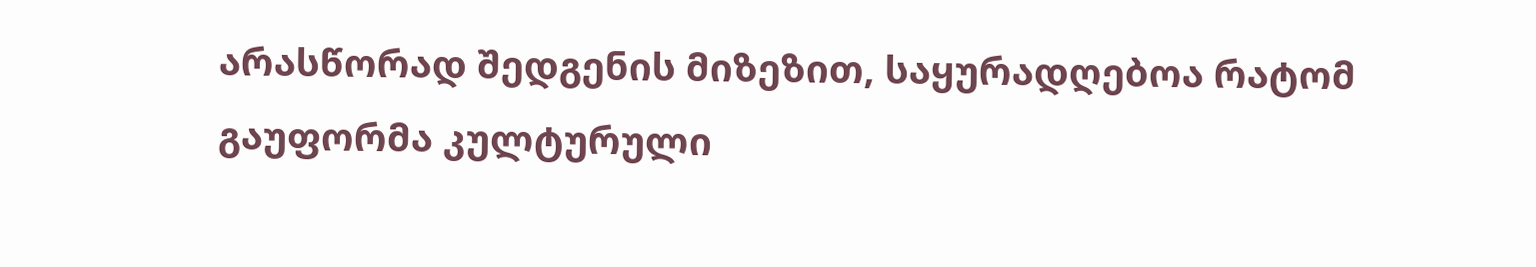არასწორად შედგენის მიზეზით, საყურადღებოა რატომ გაუფორმა კულტურული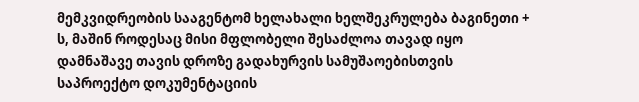მემკვიდრეობის სააგენტომ ხელახალი ხელშეკრულება ბაგინეთი + ს, მაშინ როდესაც მისი მფლობელი შესაძლოა თავად იყო დამნაშავე თავის დროზე გადახურვის სამუშაოებისთვის საპროექტო დოკუმენტაციის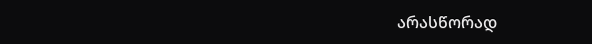არასწორად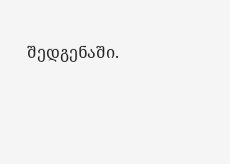შედგენაში.